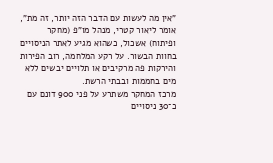"אין מה לעשות עם הדבר הזה יותר, זה מת", אומר ליאור קטרי, מנהל מו"פ (מחקר ופיתוח) אשכול, כשהוא מגיע לאתר הניסויים בחוות הבשור. על רקע המלחמה, רוב הפירות והירקות פה מרקיבים או תלויים יבשים ללא מים בחממות ובבתי הרשת.
מרכז המחקר משתרע על פני 900 דונם עם כ־30 ניסויים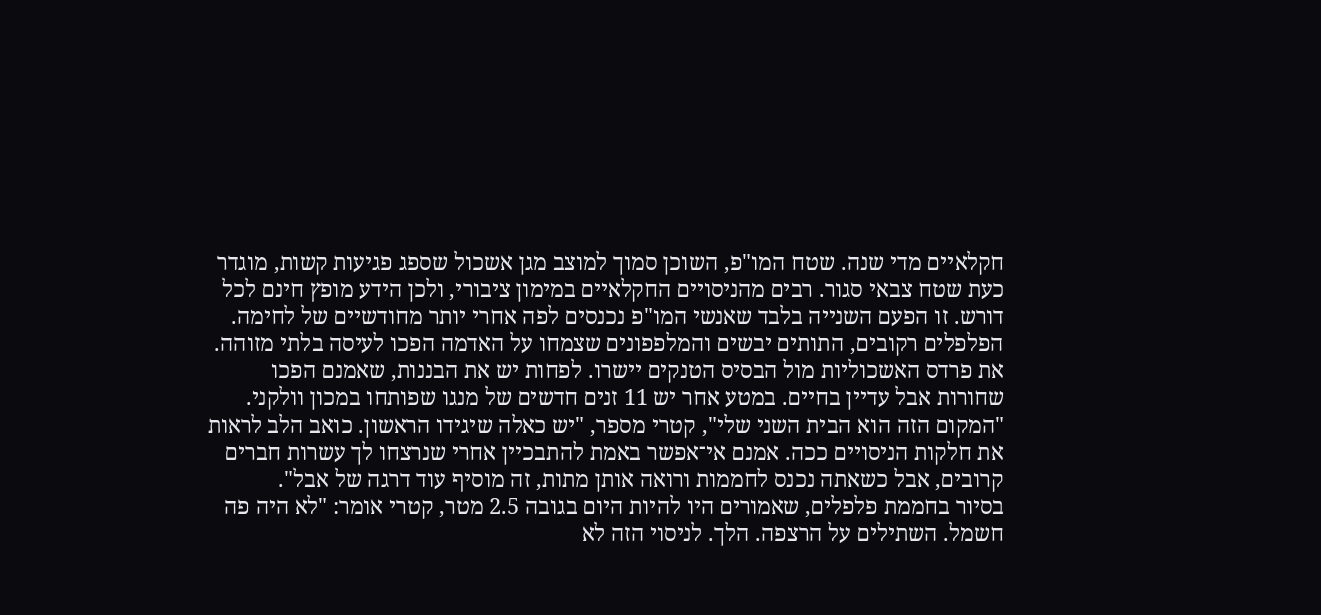חקלאיים מדי שנה. שטח המו"פ, השוכן סמוך למוצב מגן אשכול שספג פגיעות קשות, מוגדר כעת שטח צבאי סגור. רבים מהניסויים החקלאיים במימון ציבורי, ולכן הידע מופץ חינם לכל דורש. זו הפעם השנייה בלבד שאנשי המו"פ נכנסים לפה אחרי יותר מחודשיים של לחימה.
הפלפלים רקובים, התותים יבשים והמלפפונים שצמחו על האדמה הפכו לעיסה בלתי מזוהה. את פרדס האשכוליות מול הבסיס הטנקים יישרו. לפחות יש את הבננות, שאמנם הפכו שחורות אבל עדיין בחיים. במטע אחר יש 11 זנים חדשים של מנגו שפותחו במכון וולקני.
"המקום הזה הוא הבית השני שלי", קטרי מספר, "יש כאלה שיגידו הראשון. כואב הלב לראות את חלקות הניסויים ככה. אמנם אי־אפשר באמת להתבכיין אחרי שנרצחו לך עשרות חברים קרובים, אבל כשאתה נכנס לחממות ורואה אותן מתות, זה מוסיף עוד דרגה של אבל".
בסיור בחממת פלפלים, שאמורים היו להיות היום בגובה 2.5 מטר, קטרי אומר: "לא היה פה חשמל. השתילים על הרצפה. הלך. לניסוי הזה לא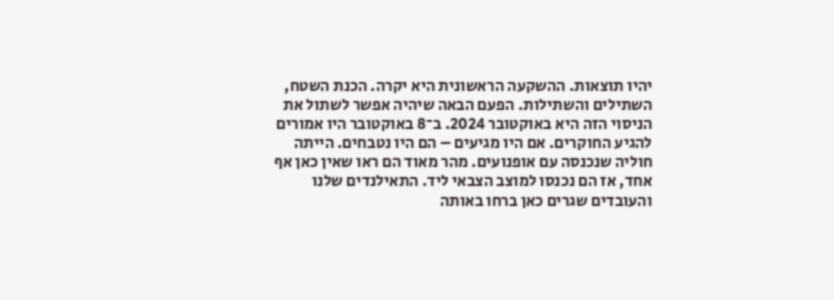יהיו תוצאות. ההשקעה הראשונית היא יקרה. הכנת השטח, השתילים והשתילות. הפעם הבאה שיהיה אפשר לשתול את הניסוי הזה היא באוקטובר 2024. ב־8 באוקטובר היו אמורים להגיע החוקרים. אם היו מגיעים – הם היו נטבחים. הייתה חוליה שנכנסה עם אופנועים. מהר מאוד הם ראו שאין כאן אף אחד, אז הם נכנסו למוצב הצבאי ליד. התאילנדים שלנו והעובדים שגרים כאן ברחו באותה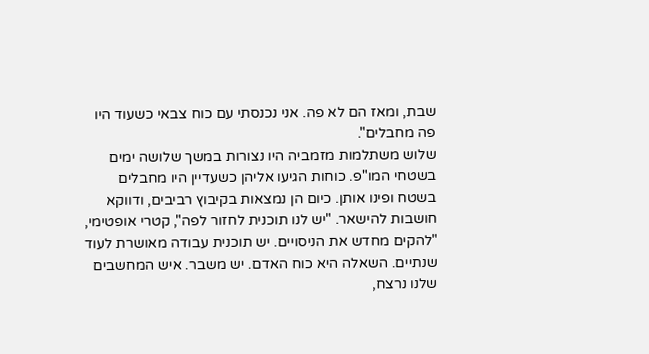שבת, ומאז הם לא פה. אני נכנסתי עם כוח צבאי כשעוד היו פה מחבלים".
שלוש משתלמות מזמביה היו נצורות במשך שלושה ימים בשטחי המו"פ. כוחות הגיעו אליהן כשעדיין היו מחבלים בשטח ופינו אותן. כיום הן נמצאות בקיבוץ רביבים, ודווקא חושבות להישאר. "יש לנו תוכנית לחזור לפה", קטרי אופטימי, "להקים מחדש את הניסויים. יש תוכנית עבודה מאושרת לעוד שנתיים. השאלה היא כוח האדם. יש משבר. איש המחשבים שלנו נרצח,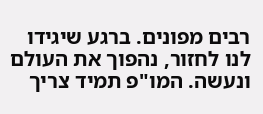רבים מפונים. ברגע שיגידו לנו לחזור, נהפוך את העולם ונעשה. המו"פ תמיד צריך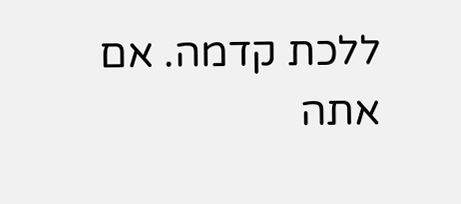ללכת קדמה. אם אתה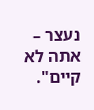נעצר – אתה לא קיים".